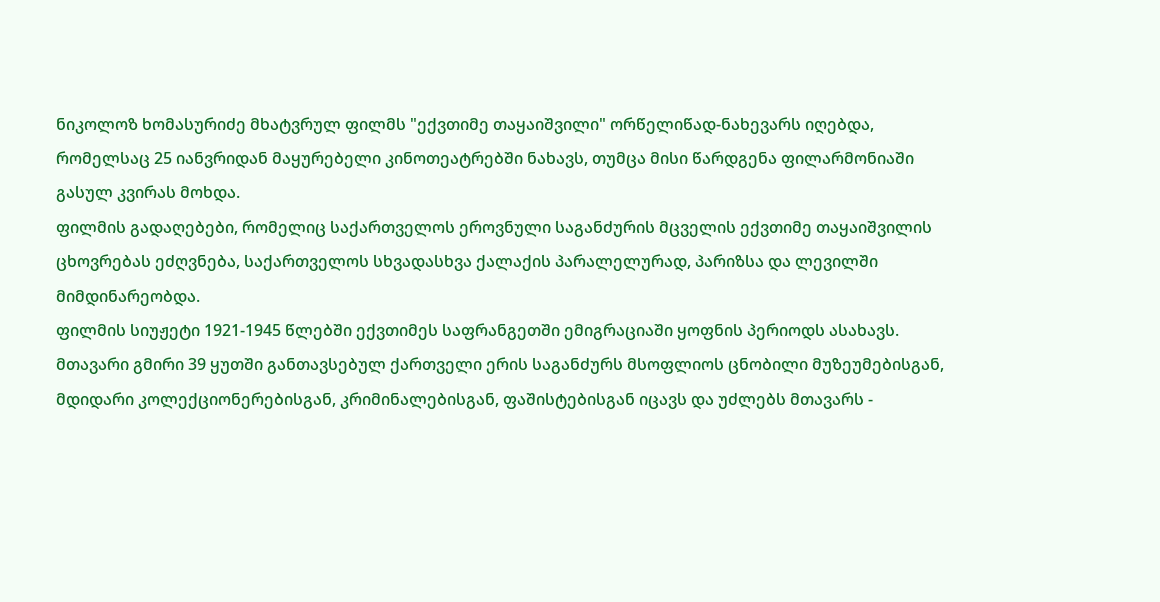ნიკოლოზ ხომასურიძე მხატვრულ ფილმს "ექვთიმე თაყაიშვილი" ორწელიწად-ნახევარს იღებდა, რომელსაც 25 იანვრიდან მაყურებელი კინოთეატრებში ნახავს, თუმცა მისი წარდგენა ფილარმონიაში გასულ კვირას მოხდა.
ფილმის გადაღებები, რომელიც საქართველოს ეროვნული საგანძურის მცველის ექვთიმე თაყაიშვილის ცხოვრებას ეძღვნება, საქართველოს სხვადასხვა ქალაქის პარალელურად, პარიზსა და ლევილში მიმდინარეობდა.
ფილმის სიუჟეტი 1921-1945 წლებში ექვთიმეს საფრანგეთში ემიგრაციაში ყოფნის პერიოდს ასახავს. მთავარი გმირი 39 ყუთში განთავსებულ ქართველი ერის საგანძურს მსოფლიოს ცნობილი მუზეუმებისგან, მდიდარი კოლექციონერებისგან, კრიმინალებისგან, ფაშისტებისგან იცავს და უძლებს მთავარს -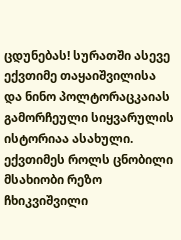ცდუნებას! სურათში ასევე ექვთიმე თაყაიშვილისა და ნინო პოლტორაცკაიას გამორჩეული სიყვარულის ისტორიაა ასახული.
ექვთიმეს როლს ცნობილი მსახიობი რეზო ჩხიკვიშვილი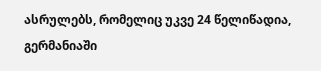ასრულებს, რომელიც უკვე 24 წელიწადია, გერმანიაში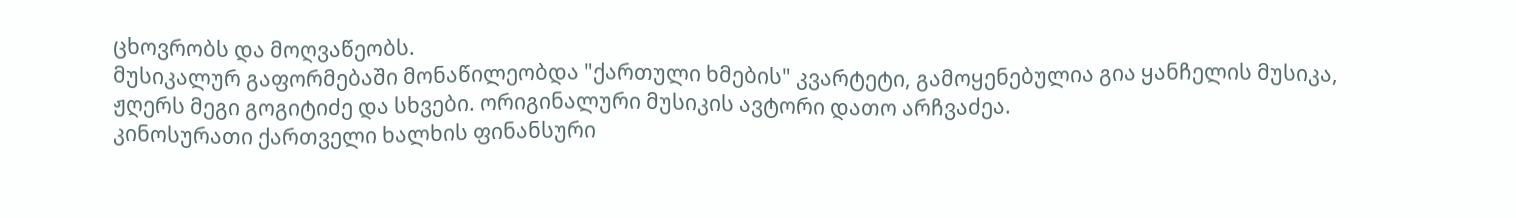ცხოვრობს და მოღვაწეობს.
მუსიკალურ გაფორმებაში მონაწილეობდა "ქართული ხმების" კვარტეტი, გამოყენებულია გია ყანჩელის მუსიკა, ჟღერს მეგი გოგიტიძე და სხვები. ორიგინალური მუსიკის ავტორი დათო არჩვაძეა.
კინოსურათი ქართველი ხალხის ფინანსური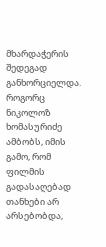მხარდაჭერის შედეგად განხორციელდა. როგორც ნიკოლოზ ხომასურიძე ამბობს, იმის გამო, რომ ფილმის გადასაღებად თანხები არ არსებობდა,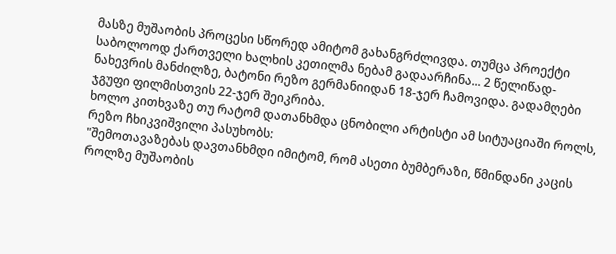მასზე მუშაობის პროცესი სწორედ ამიტომ გახანგრძლივდა. თუმცა პროექტი საბოლოოდ ქართველი ხალხის კეთილმა ნებამ გადაარჩინა... 2 წელიწად-ნახევრის მანძილზე, ბატონი რეზო გერმანიიდან 18-ჯერ ჩამოვიდა. გადამღები ჯგუფი ფილმისთვის 22-ჯერ შეიკრიბა.
ხოლო კითხვაზე თუ რატომ დათანხმდა ცნობილი არტისტი ამ სიტუაციაში როლს, რეზო ჩხიკვიშვილი პასუხობს:
"შემოთავაზებას დავთანხმდი იმიტომ, რომ ასეთი ბუმბერაზი, წმინდანი კაცის როლზე მუშაობის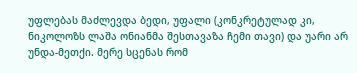უფლებას მაძლევდა ბედი, უფალი (კონკრეტულად კი, ნიკოლოზს ლაშა ონიანმა შესთავაზა ჩემი თავი) და უარი არ უნდა-მეთქი. მერე სცენას რომ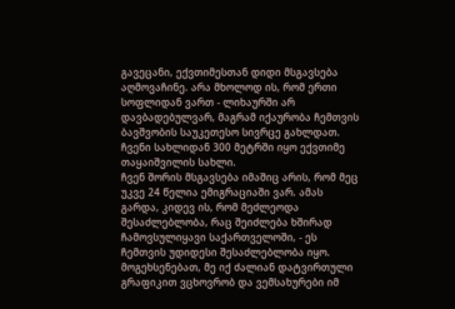გავეცანი, ექვთიმესთან დიდი მსგავსება აღმოვაჩინე. არა მხოლოდ ის, რომ ერთი სოფლიდან ვართ - ლიხაურში არ დავბადებულვარ, მაგრამ იქაურობა ჩემთვის ბავშვობის საუკეთესო სივრცე გახლდათ. ჩვენი სახლიდან 300 მეტრში იყო ექვთიმე თაყაიშვილის სახლი.
ჩვენ შორის მსგავსება იმაშიც არის, რომ მეც უკვე 24 წელია ემიგრაციაში ვარ. ამას გარდა, კიდევ ის, რომ მეძლეოდა შესაძლებლობა, რაც შეიძლება ხშირად ჩამოვსულიყავი საქართველოში, - ეს ჩემთვის უდიდესი შესაძლებლობა იყო. მოგეხსენებათ, მე იქ ძალიან დატვირთული გრაფიკით ვცხოვრობ და ვემსახურები იმ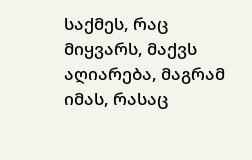საქმეს, რაც მიყვარს, მაქვს აღიარება, მაგრამ იმას, რასაც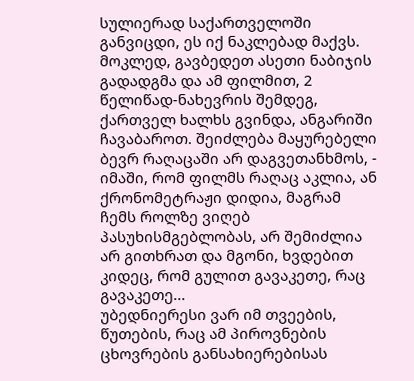სულიერად საქართველოში განვიცდი, ეს იქ ნაკლებად მაქვს. მოკლედ, გავბედეთ ასეთი ნაბიჯის გადადგმა და ამ ფილმით, 2 წელიწად-ნახევრის შემდეგ, ქართველ ხალხს გვინდა, ანგარიში ჩავაბაროთ. შეიძლება მაყურებელი ბევრ რაღაცაში არ დაგვეთანხმოს, - იმაში, რომ ფილმს რაღაც აკლია, ან ქრონომეტრაჟი დიდია, მაგრამ ჩემს როლზე ვიღებ პასუხისმგებლობას, არ შემიძლია არ გითხრათ და მგონი, ხვდებით კიდეც, რომ გულით გავაკეთე, რაც გავაკეთე...
უბედნიერესი ვარ იმ თვეების, წუთების, რაც ამ პიროვნების ცხოვრების განსახიერებისას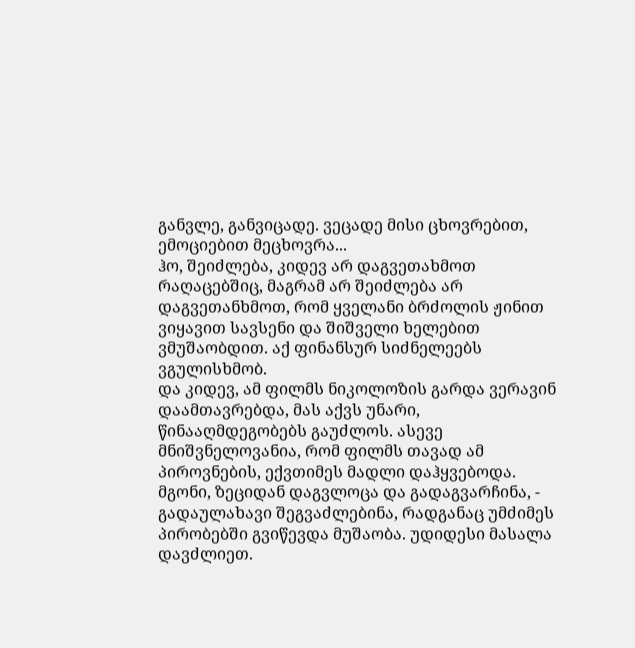განვლე, განვიცადე. ვეცადე მისი ცხოვრებით, ემოციებით მეცხოვრა...
ჰო, შეიძლება, კიდევ არ დაგვეთახმოთ რაღაცებშიც, მაგრამ არ შეიძლება არ დაგვეთანხმოთ, რომ ყველანი ბრძოლის ჟინით ვიყავით სავსენი და შიშველი ხელებით ვმუშაობდით. აქ ფინანსურ სიძნელეებს ვგულისხმობ.
და კიდევ, ამ ფილმს ნიკოლოზის გარდა ვერავინ დაამთავრებდა, მას აქვს უნარი, წინააღმდეგობებს გაუძლოს. ასევე მნიშვნელოვანია, რომ ფილმს თავად ამ პიროვნების, ექვთიმეს მადლი დაჰყვებოდა. მგონი, ზეციდან დაგვლოცა და გადაგვარჩინა, - გადაულახავი შეგვაძლებინა, რადგანაც უმძიმეს პირობებში გვიწევდა მუშაობა. უდიდესი მასალა დავძლიეთ.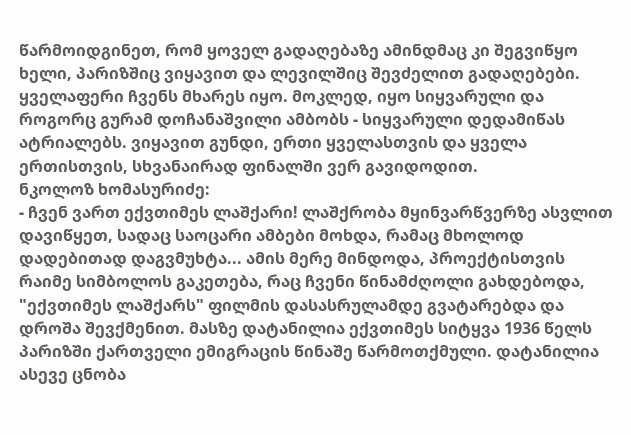წარმოიდგინეთ, რომ ყოველ გადაღებაზე ამინდმაც კი შეგვიწყო ხელი, პარიზშიც ვიყავით და ლევილშიც შევძელით გადაღებები. ყველაფერი ჩვენს მხარეს იყო. მოკლედ, იყო სიყვარული და როგორც გურამ დოჩანაშვილი ამბობს - სიყვარული დედამიწას ატრიალებს. ვიყავით გუნდი, ერთი ყველასთვის და ყველა ერთისთვის, სხვანაირად ფინალში ვერ გავიდოდით.
ნკოლოზ ხომასურიძე:
- ჩვენ ვართ ექვთიმეს ლაშქარი! ლაშქრობა მყინვარწვერზე ასვლით დავიწყეთ, სადაც საოცარი ამბები მოხდა, რამაც მხოლოდ დადებითად დაგვმუხტა... ამის მერე მინდოდა, პროექტისთვის რაიმე სიმბოლოს გაკეთება, რაც ჩვენი წინამძღოლი გახდებოდა, "ექვთიმეს ლაშქარს" ფილმის დასასრულამდე გვატარებდა და დროშა შევქმენით. მასზე დატანილია ექვთიმეს სიტყვა 1936 წელს პარიზში ქართველი ემიგრაცის წინაშე წარმოთქმული. დატანილია ასევე ცნობა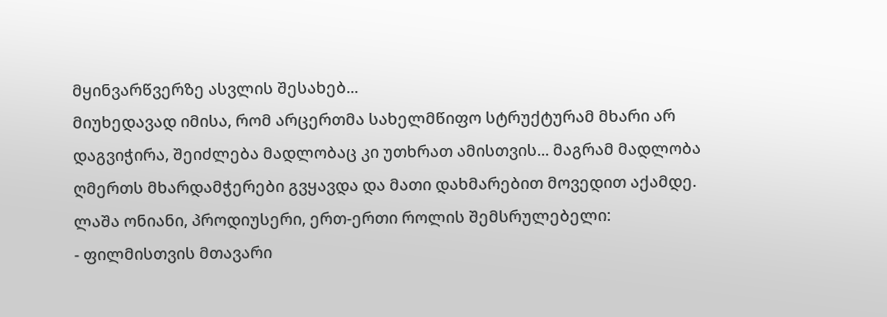მყინვარწვერზე ასვლის შესახებ...
მიუხედავად იმისა, რომ არცერთმა სახელმწიფო სტრუქტურამ მხარი არ დაგვიჭირა, შეიძლება მადლობაც კი უთხრათ ამისთვის... მაგრამ მადლობა ღმერთს მხარდამჭერები გვყავდა და მათი დახმარებით მოვედით აქამდე.
ლაშა ონიანი, პროდიუსერი, ერთ-ერთი როლის შემსრულებელი:
- ფილმისთვის მთავარი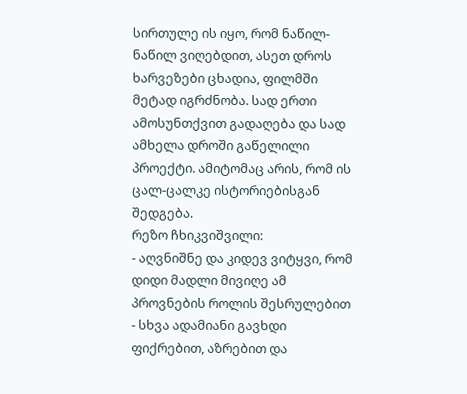სირთულე ის იყო, რომ ნაწილ-ნაწილ ვიღებდით, ასეთ დროს ხარვეზები ცხადია, ფილმში მეტად იგრძნობა. სად ერთი ამოსუნთქვით გადაღება და სად ამხელა დროში გაწელილი პროექტი. ამიტომაც არის, რომ ის ცალ-ცალკე ისტორიებისგან შედგება.
რეზო ჩხიკვიშვილი:
- აღვნიშნე და კიდევ ვიტყვი, რომ დიდი მადლი მივიღე ამ პროვნების როლის შესრულებით - სხვა ადამიანი გავხდი ფიქრებით, აზრებით და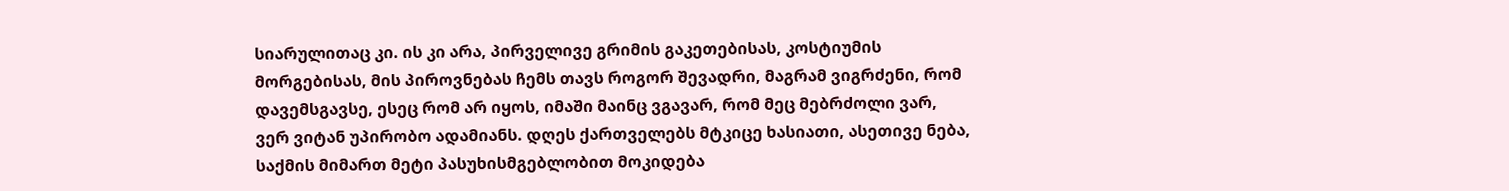სიარულითაც კი. ის კი არა, პირველივე გრიმის გაკეთებისას, კოსტიუმის მორგებისას, მის პიროვნებას ჩემს თავს როგორ შევადრი, მაგრამ ვიგრძენი, რომ დავემსგავსე, ესეც რომ არ იყოს, იმაში მაინც ვგავარ, რომ მეც მებრძოლი ვარ, ვერ ვიტან უპირობო ადამიანს. დღეს ქართველებს მტკიცე ხასიათი, ასეთივე ნება, საქმის მიმართ მეტი პასუხისმგებლობით მოკიდება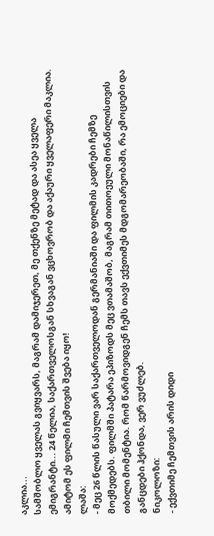აკლია...
სამშობლო ყველას გვიყვარს, მაგრამ დამიჯერეთ, მე თქენზე მეტად და ასეა ყველა ემიგრანტი... 24 წელია, საქართველოსგან სხვაგან ვცხოვრობ და აქაური ყველაფერი მაკლია. ამიტომ ეს ფილმი ჩემთვის შვება იყო!
ლაშა:
- მეც 26 წლის წასული ვარ საქართველოდან გერმანიაში და ფილმის კადრები ჩემზე მოქმედებს. ფილმში პატარა ეპიზოდს მეც ვთამაშობ, მაგრამ თითოეული მონაწილისთვის თბილი მომენტია. რომ წარმოვიდგენ ჩემს თავს ექვთიმეს მდგომარეობაში, რა ემოციები და განცდები ჰქონდა, ვერ ვუძლებ.
ნიკოლოზი:
- ექვთიმე ჩემთვის არის დიდი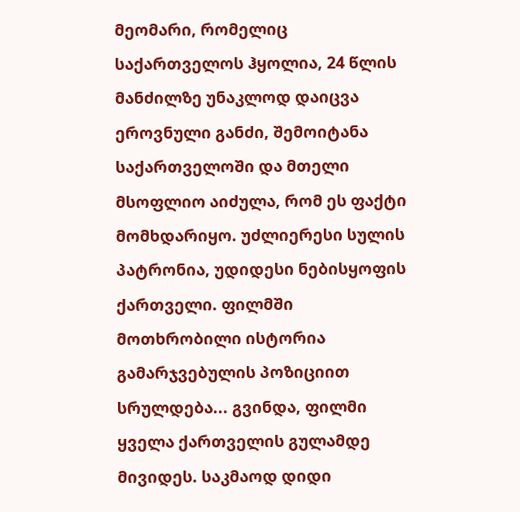მეომარი, რომელიც საქართველოს ჰყოლია, 24 წლის მანძილზე უნაკლოდ დაიცვა ეროვნული განძი, შემოიტანა საქართველოში და მთელი მსოფლიო აიძულა, რომ ეს ფაქტი მომხდარიყო. უძლიერესი სულის პატრონია, უდიდესი ნებისყოფის ქართველი. ფილმში მოთხრობილი ისტორია გამარჯვებულის პოზიციით სრულდება... გვინდა, ფილმი ყველა ქართველის გულამდე მივიდეს. საკმაოდ დიდი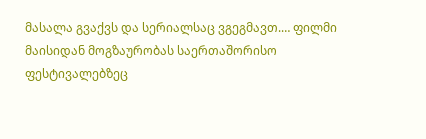მასალა გვაქვს და სერიალსაც ვგეგმავთ.… ფილმი მაისიდან მოგზაურობას საერთაშორისო ფესტივალებზეც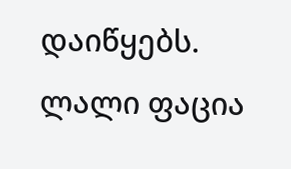დაიწყებს.
ლალი ფაცია